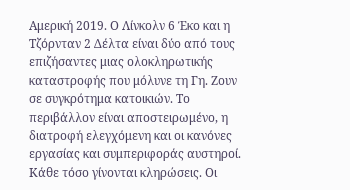Αμερική 2019. Ο Λίνκολν 6 Έκο και η Τζόρνταν 2 Δέλτα είναι δύο από τους επιζήσαντες μιας ολοκληρωτικής καταστροφής που μόλυνε τη Γη. Ζουν σε συγκρότημα κατοικιών. Το περιβάλλον είναι αποστειρωμένο, η διατροφή ελεγχόμενη και οι κανόνες εργασίας και συμπεριφοράς αυστηροί. Κάθε τόσο γίνονται κληρώσεις. Οι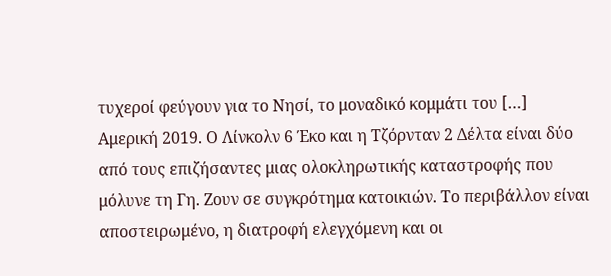τυχεροί φεύγουν για το Νησί, το μοναδικό κομμάτι του […]
Αμερική 2019. Ο Λίνκολν 6 Έκο και η Τζόρνταν 2 Δέλτα είναι δύο από τους επιζήσαντες μιας ολοκληρωτικής καταστροφής που μόλυνε τη Γη. Ζουν σε συγκρότημα κατοικιών. Το περιβάλλον είναι αποστειρωμένο, η διατροφή ελεγχόμενη και οι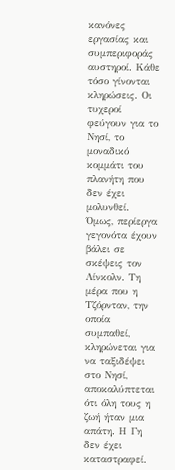κανόνες εργασίας και συμπεριφοράς αυστηροί. Κάθε τόσο γίνονται κληρώσεις. Οι τυχεροί φεύγουν για το Νησί, το μοναδικό κομμάτι του πλανήτη που δεν έχει μολυνθεί. Όμως, περίεργα γεγονότα έχουν βάλει σε σκέψεις τον Λίνκολν. Τη μέρα που η Τζόρνταν, την οποία συμπαθεί, κληρώνεται για να ταξιδέψει στο Νησί, αποκαλύπτεται ότι όλη τους η ζωή ήταν μια απάτη. Η Γη δεν έχει καταστραφεί.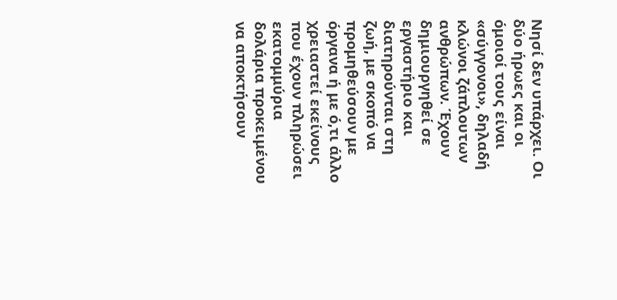Νησί δεν υπάρχει. Οι δύο ήρωες και οι όμοιοί τους είναι «σύγγονοι», δηλαδή κλώνοι ζάπλουτων ανθρώπων. Έχουν δημιουργηθεί σε εργαστήριο και διατηρούνται στη ζωή, με σκοπό να προμηθεύσουν με όργανα ή με ό,τι άλλο χρειαστεί εκείνους που έχουν πληρώσει εκατομμύρια δολάρια προκειμένου να αποκτήσουν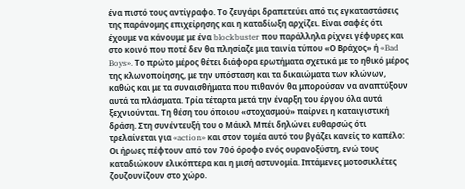ένα πιστό τους αντίγραφο. Το ζευγάρι δραπετεύει από τις εγκαταστάσεις της παράνομης επιχείρησης και η καταδίωξη αρχίζει. Είναι σαφές ότι έχουμε να κάνουμε με ένα blockbuster που παράλληλα ρίχνει γέφυρες και στο κοινό που ποτέ δεν θα πλησίαζε μια ταινία τύπου «Ο Βράχος» ή «Bad Boys». Το πρώτο μέρος θέτει διάφορα ερωτήματα σχετικά με το ηθικό μέρος της κλωνοποίησης, με την υπόσταση και τα δικαιώματα των κλώνων, καθώς και με τα συναισθήματα που πιθανόν θα μπορούσαν να αναπτύξουν αυτά τα πλάσματα. Τρία τέταρτα μετά την έναρξη του έργου όλα αυτά ξεχνιούνται. Τη θέση του όποιου «στοχασμού» παίρνει η καταιγιστική δράση. Στη συνέντευξή του ο Μάικλ Μπέι δηλώνει ευθαρσώς ότι τρελαίνεται για «action» και στον τομέα αυτό του βγάζει κανείς το καπέλο: Οι ήρωες πέφτουν από τον 70ό όροφο ενός ουρανοξύστη, ενώ τους καταδιώκουν ελικόπτερα και η μισή αστυνομία. Ιπτάμενες μοτοσικλέτες ζουζουνίζουν στο χώρο.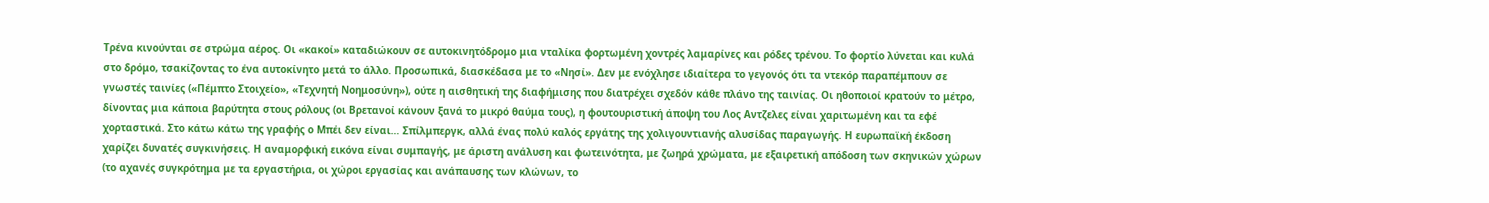Τρένα κινούνται σε στρώμα αέρος. Οι «κακοί» καταδιώκουν σε αυτοκινητόδρομο μια νταλίκα φορτωμένη χοντρές λαμαρίνες και ρόδες τρένου. Το φορτίο λύνεται και κυλά στο δρόμο, τσακίζοντας το ένα αυτοκίνητο μετά το άλλο. Προσωπικά, διασκέδασα με το «Νησί». Δεν με ενόχλησε ιδιαίτερα το γεγονός ότι τα ντεκόρ παραπέμπουν σε γνωστές ταινίες («Πέμπτο Στοιχείο», «Τεχνητή Νοημοσύνη»), ούτε η αισθητική της διαφήμισης που διατρέχει σχεδόν κάθε πλάνο της ταινίας. Οι ηθοποιοί κρατούν το μέτρο, δίνοντας μια κάποια βαρύτητα στους ρόλους (οι Βρετανοί κάνουν ξανά το μικρό θαύμα τους), η φουτουριστική άποψη του Λος Aντζελες είναι χαριτωμένη και τα εφέ χορταστικά. Στο κάτω κάτω της γραφής ο Μπέι δεν είναι… Σπίλμπεργκ, αλλά ένας πολύ καλός εργάτης της χολιγουντιανής αλυσίδας παραγωγής. Η ευρωπαϊκή έκδοση χαρίζει δυνατές συγκινήσεις. Η αναμορφική εικόνα είναι συμπαγής, με άριστη ανάλυση και φωτεινότητα, με ζωηρά χρώματα, με εξαιρετική απόδοση των σκηνικών χώρων (το αχανές συγκρότημα με τα εργαστήρια, οι χώροι εργασίας και ανάπαυσης των κλώνων, το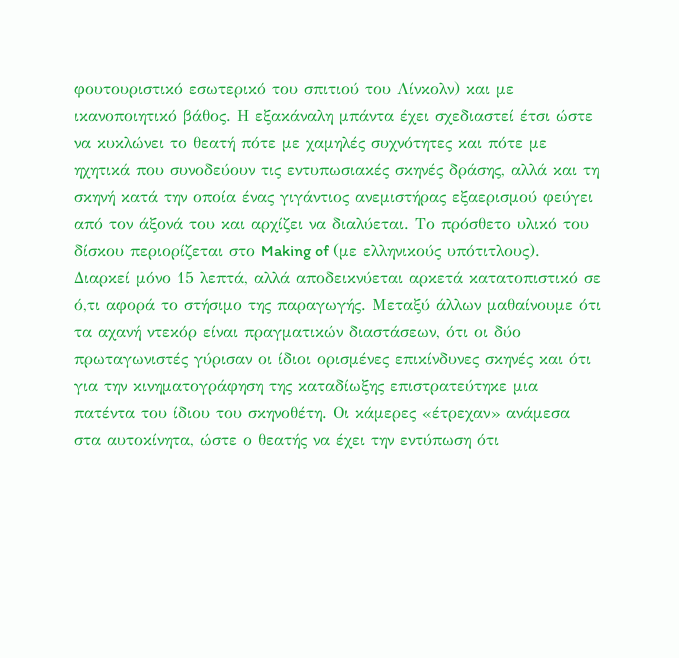φουτουριστικό εσωτερικό του σπιτιού του Λίνκολν) και με ικανοποιητικό βάθος. Η εξακάναλη μπάντα έχει σχεδιαστεί έτσι ώστε να κυκλώνει το θεατή πότε με χαμηλές συχνότητες και πότε με ηχητικά που συνοδεύουν τις εντυπωσιακές σκηνές δράσης, αλλά και τη σκηνή κατά την οποία ένας γιγάντιος ανεμιστήρας εξαερισμού φεύγει από τον άξονά του και αρχίζει να διαλύεται. Το πρόσθετο υλικό του δίσκου περιορίζεται στο Making of (με ελληνικούς υπότιτλους). Διαρκεί μόνο 15 λεπτά, αλλά αποδεικνύεται αρκετά κατατοπιστικό σε ό,τι αφορά το στήσιμο της παραγωγής. Μεταξύ άλλων μαθαίνουμε ότι τα αχανή ντεκόρ είναι πραγματικών διαστάσεων, ότι οι δύο πρωταγωνιστές γύρισαν οι ίδιοι ορισμένες επικίνδυνες σκηνές και ότι για την κινηματογράφηση της καταδίωξης επιστρατεύτηκε μια πατέντα του ίδιου του σκηνοθέτη. Οι κάμερες «έτρεχαν» ανάμεσα στα αυτοκίνητα, ώστε ο θεατής να έχει την εντύπωση ότι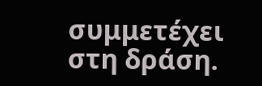συμμετέχει στη δράση.